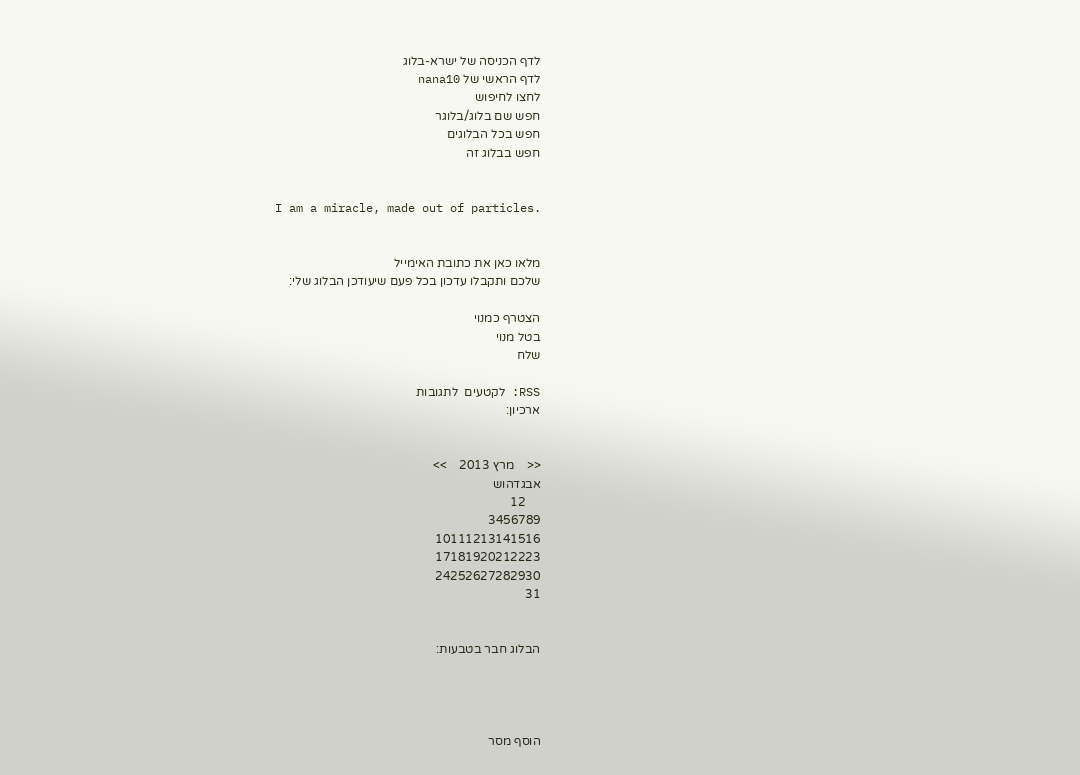לדף הכניסה של ישרא-בלוג
לדף הראשי של nana10
לחצו לחיפוש
חפש שם בלוג/בלוגר
חפש בכל הבלוגים
חפש בבלוג זה


I am a miracle, made out of particles.


מלאו כאן את כתובת האימייל
שלכם ותקבלו עדכון בכל פעם שיעודכן הבלוג שלי:

הצטרף כמנוי
בטל מנוי
שלח

RSS: לקטעים  לתגובות
ארכיון:


<<    מרץ 2013    >>
אבגדהוש
     12
3456789
10111213141516
17181920212223
24252627282930
31


הבלוג חבר בטבעות:




הוסף מסר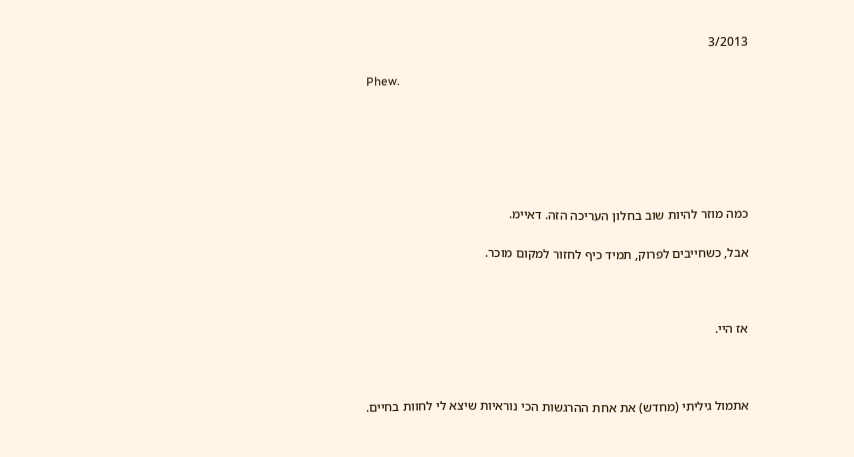3/2013

Phew.






כמה מוזר להיות שוב בחלון העריכה הזה. דאיימ.

אבל, כשחייבים לפרוק, תמיד כיף לחזור למקום מוכר.



אז היי.



אתמול גיליתי (מחדש) את אחת ההרגשות הכי נוראיות שיצא לי לחוות בחיים.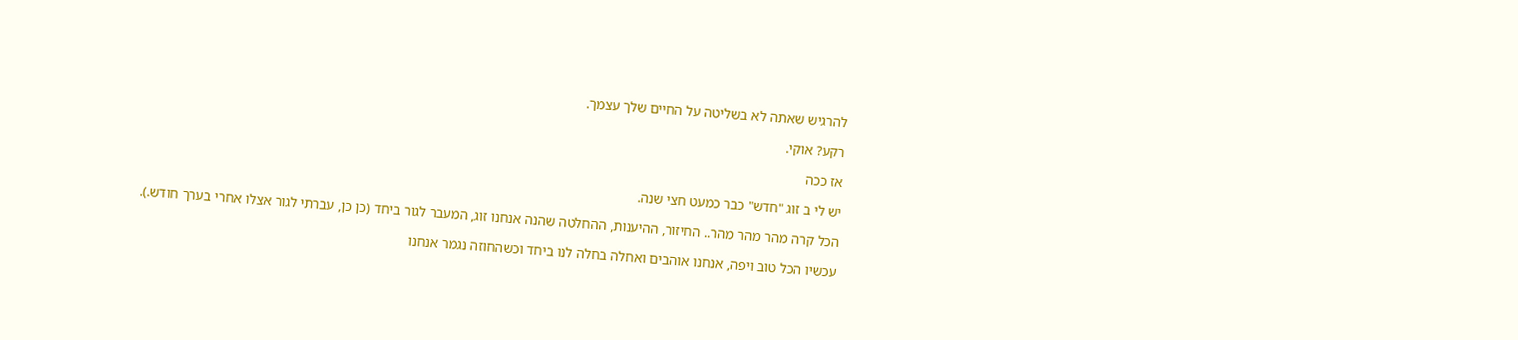להרגיש שאתה לא בשליטה על החיים שלך עצמך.

רקע? אוקי.

אז ככה

יש לי ב זוג "חדש" כבר כמעט חצי שנה.

הכל קרה מהר מהר מהר.. החיזור, ההיענות, ההחלטה שהנה אנחנו זוג, המעבר לגור ביחד (כן כן, עברתי לגור אצלו אחרי בערך חודש.).

עכשיו הכל טוב ויפה, אנחנו אוהבים ואחלה בחלה לנו ביחד וכשהחוזה נגמר אנחנו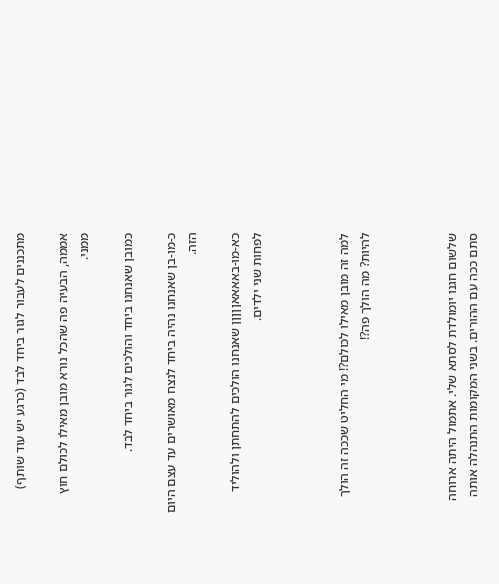מתכננים לעבור לגור ביחד לבד (כרגע יש עוד שותף)

אממה, הבעיה פה שהכל נורא מובן מאילו לכולם חוץ ממני.

כמובן שאנחנו ביחד והולכים לגור ביחד לבד.

כ-מו-בן שאנחנו נהיה ביחד לנצח מאושרים עד עצם היום הזה.

כא-מו-באאאאןןןןן שאנחנו הולכים להתחתן ולהוליד לפחות שני ילדים.



למה זה מובן מאילו לכולם?! מי החליט שככה זה הולך להיות? מה הולך פה?!



שלשום חגנו יומולדת לסתא שלי. אתמול היתה ארוחה סתם ככה עם ההורים. בשני המקומות התנהלה אותה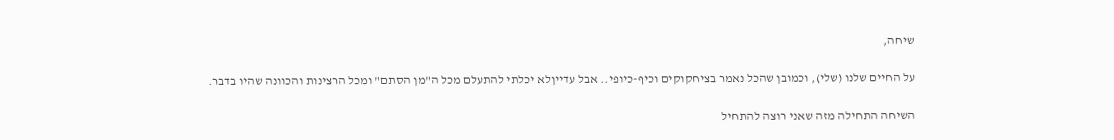שיחה,

על החיים שלנו (שלי), וכמובן שהכל נאמר בציחקוקים וכיף-כיופי.. אבל עדייןלא יכלתי להתעלם מכל ה"מן הסתם" ומכל הרצינות והכוונה שהיו בדבר.

השיחה התחילה מזה שאני רוצה להתחיל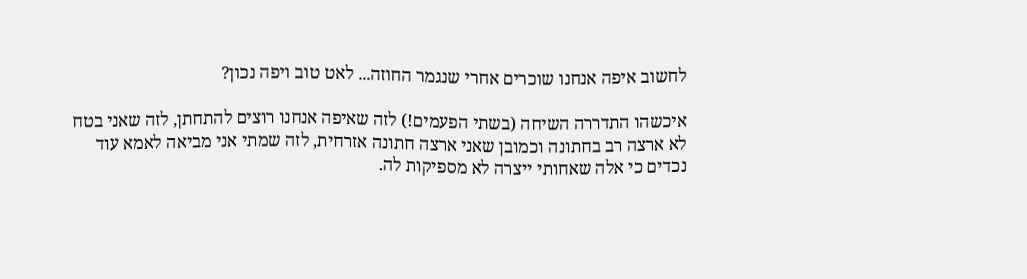לחשוב איפה אנחנו שוכרים אחרי שנגמר החוזה... לאט טוב ויפה נכון?

איכשהו התדררה השיחה (בשתי הפעמים!) לזה שאיפה אנחנו רוצים להתחתן, לזה שאני בטח לא ארצה רב בחתונה וכמובן שאני ארצה חתונה אזרחית, לזה שמתי אני מביאה לאמא עוד נכדים כי אלה שאחותי ייצרה לא מספיקות לה.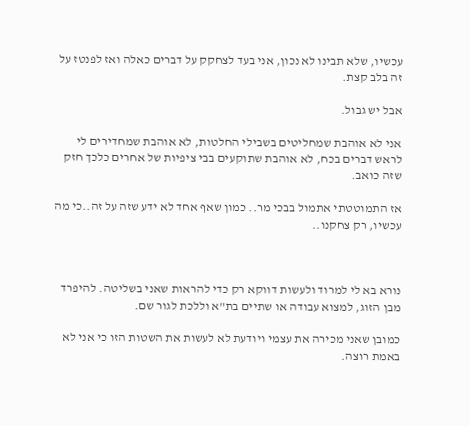עכשיו, שלא תבינו לא נכון, אני בעד לצחקק על דברים כאלה ואז לפנטז על זה בלב קצת.

אבל יש גבול.

אני לא אוהבת שמחליטים בשבילי החלטות, לא אוהבת שמחדירים לי לראש דברים בכח, לא אוהבת שתוקעים בבי ציפיות של אחרים כלכך חזק שזה כואב.

אז התמוטטתי אתמול בבכי מר.. כמון שאף אחד לא ידע שזה על זה..כי מה עכשיו, רק צחקנו..



נורא בא לי למרוד ולעשות דווקא רק כדי להראות שאני בשליטה. להיפרד מבן הזוג, למצוא עבודה או שתיים בת"א וללכת לגור שם.

כמובן שאני מכירה את עצמי ויודעת לא לעשות את השטות הזו כי אני לא באמת רוצה.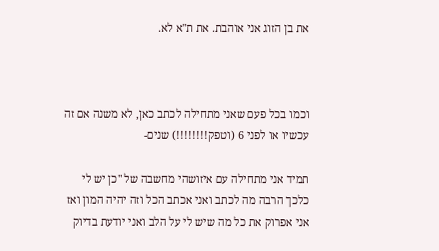את בן הזוג אני אוהבת. את ת"א לא.



וכמו בכל פעם שאני מתחילה לכתב כאן, לא משנה אם זה עכשיו או לפני 6 (וטפק!!!!!!!!) שנים-

תמיד אני מתחילה עם איזושהי מחשבה של "כן יש לי כלכך הרבה מה לכתב ואני אכתב הכל וזה יהיה המון ואז אני אפרוק את כל מה שיש לי על הלב ואני יודעת בדיוק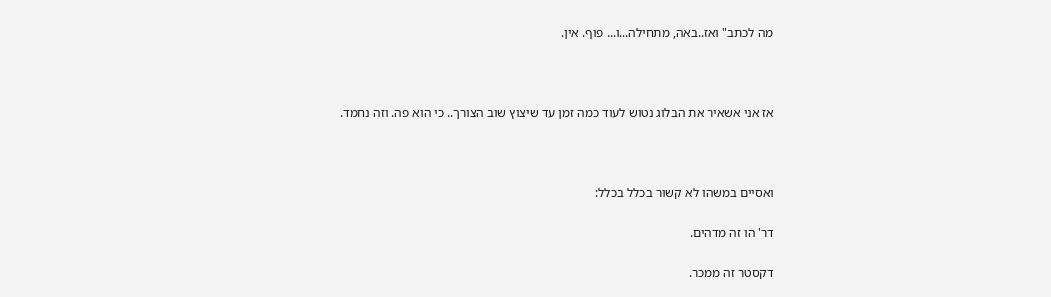מה לכתב" ואז..באה, מתחילה...ו... פוף. אין.



אז אני אשאיר את הבלוג נטוש לעוד כמה זמן עד שיצוץ שוב הצורך.. כי הוא פה. וזה נחמד.



ואסיים במשהו לא קשור בכלל בכלל:

דר' הו זה מדהים.

דקסטר זה ממכר.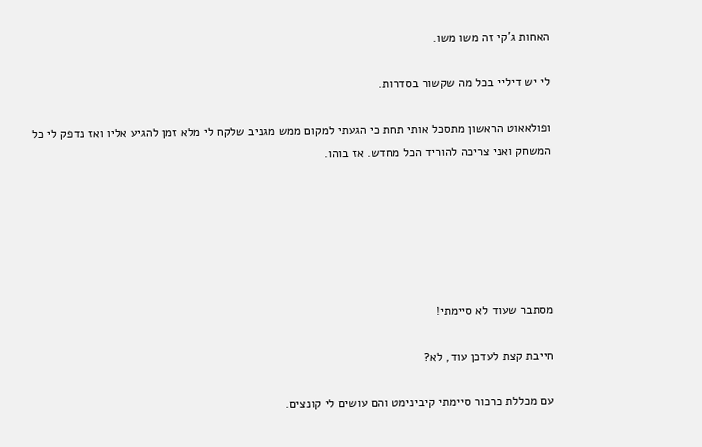האחות ג'קי זה משו משו.

לי יש דיליי בכל מה שקשור בסדרות.

ופולאאוט הראשון מתסכל אותי תחת כי הגעתי למקום ממש מגניב שלקח לי מלא זמן להגיע אליו ואז נדפק לי כל המשחק ואני צריכה להוריד הכל מחדש. אז בוהו.






מסתבר שעוד לא סיימתי!

חייבת קצת לעדכן עוד, לא?

עם מכללת כרכור סיימתי קיבינימט והם עושים לי קונצים.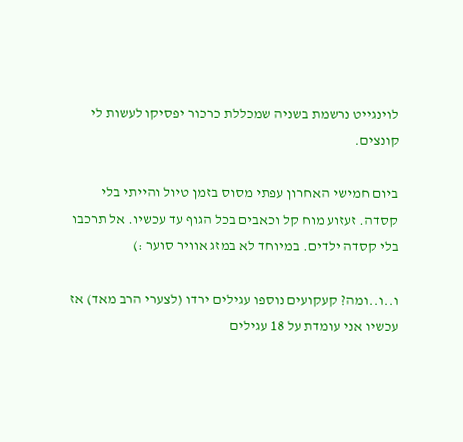לוינגייט נרשמת בשניה שמכללת כרכור יפסיקו לעשות לי קונצים.

ביום חמישי האחרון עפתי מסוס בזמן טיול והייתי בלי קסדה. זעזוע מוח קל וכאבים בכל הגוף עד עכשיו. אל תרכבו בלי קסדה ילדים. במיוחד לא במזג אוויר סוער :)

ו..ו..ומה? קעקועים נוספו עגילים ירדו (לצערי הרב מאד) אז עכשיו אני עומדת על 18 עגילים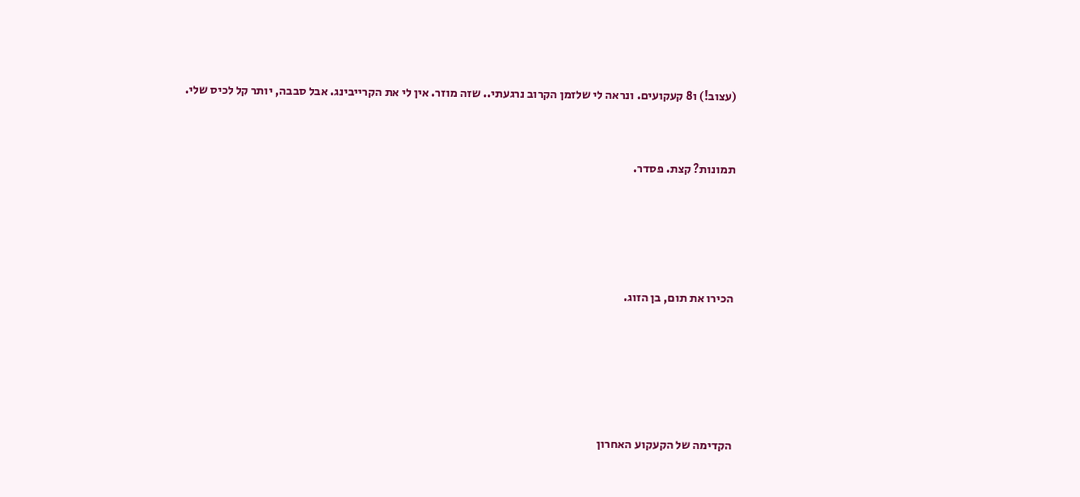(עצוב!) ו8 קעקועים. ונראה לי שלזמן הקרוב נרגעתי.. שזה מוזר. אין לי את הקרייבינג. אבל סבבה, יותר קל לכיס שלי.



תמונות? קצת. פסדר.






הכירו את תום, בן הזוג.







הקדימה של הקעקוע האחרון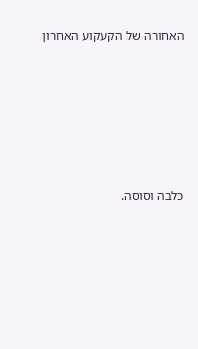האחורה של הקעקוע האחרון







כלבה וסוסה.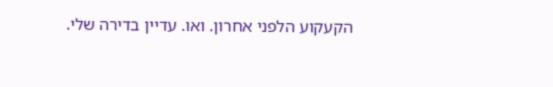הקעקוע הלפני אחרון. ואו. עדיין בדירה שלי.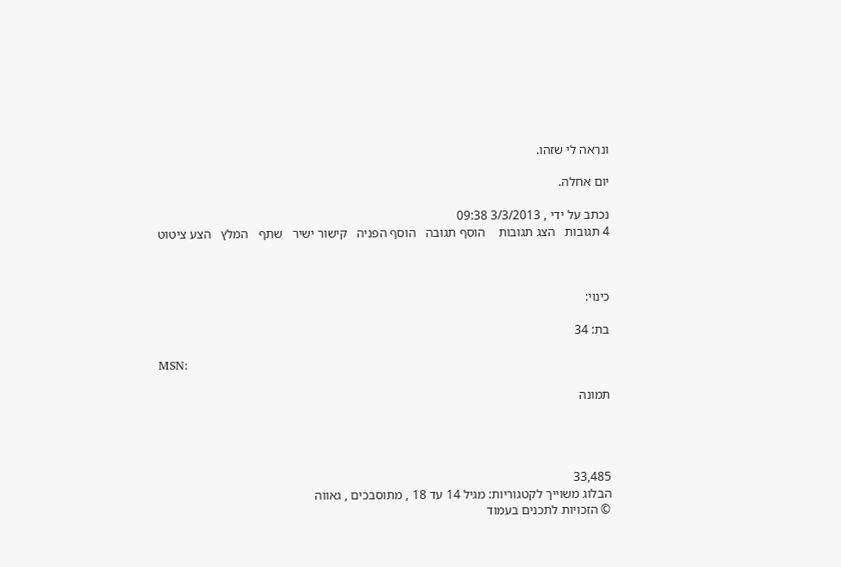ונראה לי שזהו.

יום אחלה.

נכתב על ידי , 3/3/2013 09:38
4 תגובות   הצג תגובות    הוסף תגובה   הוסף הפניה   קישור ישיר   שתף   המלץ   הצע ציטוט



כינוי:

בת: 34

MSN:

תמונה




33,485
הבלוג משוייך לקטגוריות: מגיל 14 עד 18 , מתוסבכים , גאווה
© הזכויות לתכנים בעמוד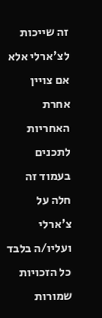זה שייכות לצ'ארלי אלא אם צויין אחרת
האחריות לתכנים בעמוד זה חלה על צ'ארלי ועליו/ה בלבד
כל הזכויות שמורות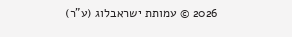2026 © עמותת ישראבלוג (ע"ר)